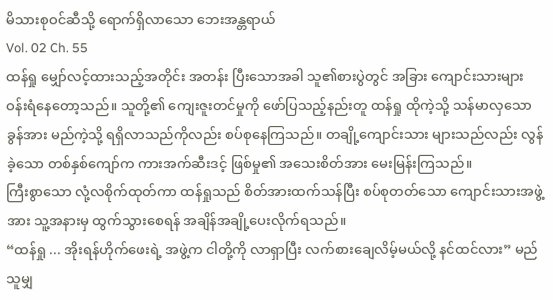မိသားစုဝင်ဆီသို့ ရောက်ရှိလာသော ဘေးအန္တရာယ်
Vol. 02 Ch. 55
ထန်ရှု မျှော်လင့်ထားသည့်အတိုင်း အတန်း ပြီးသောအခါ သူ၏စားပွဲတွင် အခြား ကျောင်းသားများ ဝန်းရံနေတော့သည်။ သူတို့၏ ကျေးဇူးတင်မှုကို ဖော်ပြသည့်နည်းတူ ထန်ရှု ထိုကဲ့သို့ သန်မာလှသော ခွန်အား မည်ကဲ့သို့ ရရှိလာသည်ကိုလည်း စပ်စုနေကြသည်။ တချို့ကျောင်းသား များသည်လည်း လွန်ခဲ့သော တစ်နှစ်ကျော်က ကားအက်ဆီးဒင့် ဖြစ်မှု၏ အသေးစိတ်အား မေးမြန်းကြသည်။
ကြီးစွာသော လုံ့လစိုက်ထုတ်ကာ ထန်ရှုသည် စိတ်အားထက်သန်ပြီး စပ်စုတတ်သော ကျောင်းသားအဖွဲ့အား သူ့အနားမှ ထွက်သွားစေရန် အချိန်အချို့ပေးလိုက်ရသည်။
“ထန်ရှု ... အိုးရန်ဟိုက်ဖေးရဲ့ အဖွဲ့က ငါတို့ကို လာရှာပြီး လက်စားချေလိမ့်မယ်လို့ နင်ထင်လား” မည်သူမျှ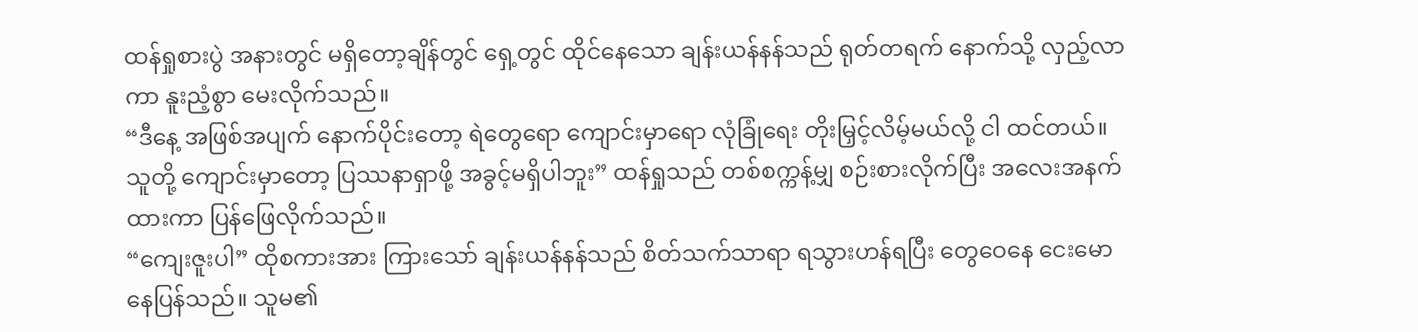ထန်ရှုစားပွဲ အနားတွင် မရှိတော့ချိန်တွင် ရှေ့တွင် ထိုင်နေသော ချန်းယန်နန်သည် ရုတ်တရက် နောက်သို့ လှည့်လာကာ နူးညံ့စွာ မေးလိုက်သည်။
“ဒီနေ့ အဖြစ်အပျက် နောက်ပိုင်းတော့ ရဲတွေရော ကျောင်းမှာရော လုံခြုံရေး တိုးမြှင့်လိမ့်မယ်လို့ ငါ ထင်တယ်။ သူတို့ ကျောင်းမှာတော့ ပြဿနာရှာဖို့ အခွင့်မရှိပါဘူး” ထန်ရှုသည် တစ်စက္ကန့်မျှ စဉ်းစားလိုက်ပြီး အလေးအနက်ထားကာ ပြန်ဖြေလိုက်သည်။
“ကျေးဇူးပါ” ထိုစကားအား ကြားသော် ချန်းယန်နန်သည် စိတ်သက်သာရာ ရသွားဟန်ရပြီး တွေဝေနေ ငေးမောနေပြန်သည်။ သူမ၏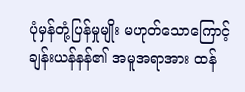ပုံမှန်တုံ့ပြန်မှုမျိုး မဟုတ်သောကြောင့် ချန်းယန်နန်၏ အမူအရာအား ထန်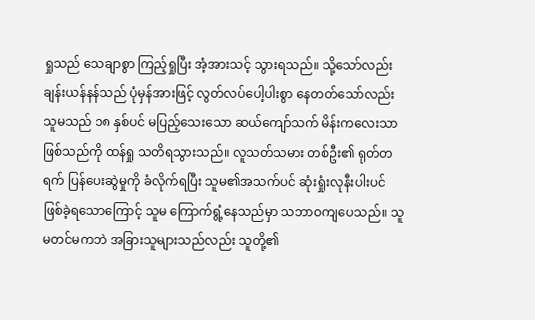ရှုသည် သေချာစွာ ကြည့်ရှုပြီး အံ့အားသင့် သွားရသည်။ သို့သော်လည်း ချန်းယန်နန်သည် ပုံမှန်အားဖြင့် လွတ်လပ်ပေါ့ပါးစွာ နေတတ်သော်လည်း သူမသည် ၁၈ နှစ်ပင် မပြည့်သေးသော ဆယ်ကျော်သက် မိန်းကလေးသာ ဖြစ်သည်ကို ထန်ရှု သတိရသွားသည်။ လူသတ်သမား တစ်ဦး၏ ရုတ်တရက် ပြန်ပေးဆွဲမှုကို ခံလိုက်ရပြီး သူမ၏အသက်ပင် ဆုံးရှုံးလုနီးပါးပင် ဖြစ်ခဲ့ရသောကြောင့် သူမ ကြောက်ရွံ့နေသည်မှာ သဘာဝကျပေသည်။ သူမတင်မကဘဲ အခြားသူများသည်လည်း သူတို့၏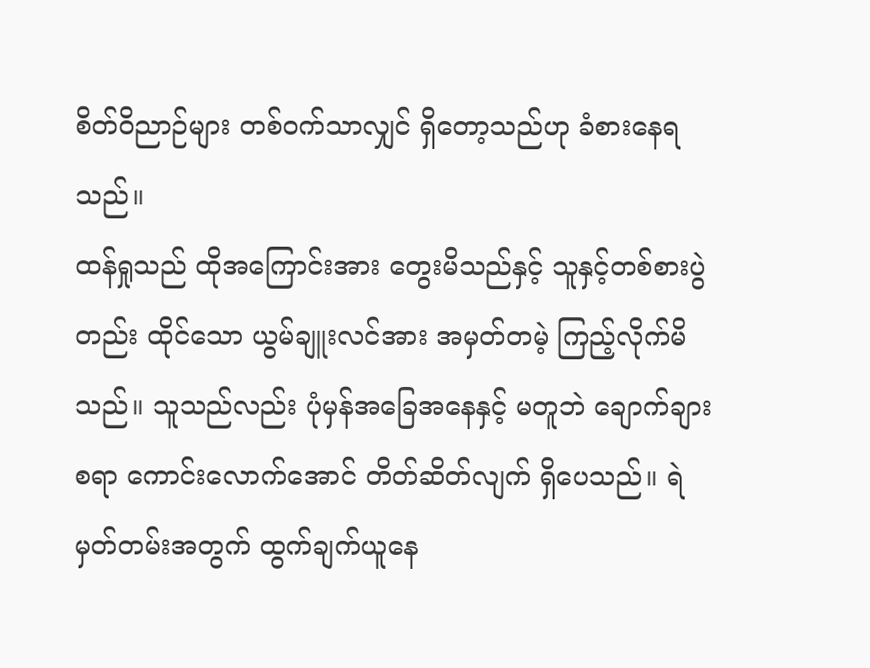စိတ်ဝိညာဉ်များ တစ်ဝက်သာလျှင် ရှိတော့သည်ဟု ခံစားနေရသည်။
ထန်ရှုသည် ထိုအကြောင်းအား တွေးမိသည်နှင့် သူနှင့်တစ်စားပွဲတည်း ထိုင်သော ယွမ်ချူးလင်အား အမှတ်တမဲ့ ကြည့်လိုက်မိသည်။ သူသည်လည်း ပုံမှန်အခြေအနေနှင့် မတူဘဲ ချောက်ချားစရာ ကောင်းလောက်အောင် တိတ်ဆိတ်လျက် ရှိပေသည်။ ရဲမှတ်တမ်းအတွက် ထွက်ချက်ယူနေ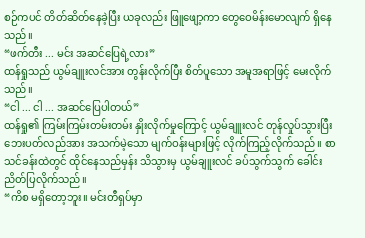စဉ်ကပင် တိတ်ဆိတ်နေခဲ့ပြီး ယခုလည်း ဖြူဖျော့ကာ တွေဝေမိန်းမောလျက် ရှိနေသည်။
“ဖက်တီး ... မင်း အဆင်ပြေရဲ့လား”
ထန်ရှုသည် ယွမ်ချူးလင်အား တွန်းလိုက်ပြီး စိတ်ပူသော အမူအရာဖြင့် မေးလိုက်သည်။
“ငါ ... ငါ ... အဆင်ပြေပါတယ်”
ထန်ရှု၏ ကြမ်းကြမ်းတမ်းတမ်း နှိုးလိုက်မှုကြောင့် ယွမ်ချူးလင် တုန်လှုပ်သွားပြီး
ဘေးပတ်လည်အား အသက်မဲ့သော မျက်ဝန်းများဖြင့် လိုက်ကြည့်လိုက်သည်။ စာသင်ခန်းထဲတွင် ထိုင်နေသည်မှန်း သိသွားမှ ယွမ်ချူးလင် ခပ်သွက်သွက် ခေါင်းညိတ်ပြလိုက်သည်။
“ကိစ မရှိတော့ဘူး။ မင်းတီရှပ်မှာ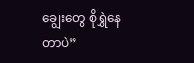ချွေးတွေ စိုရွှဲနေတာပဲ”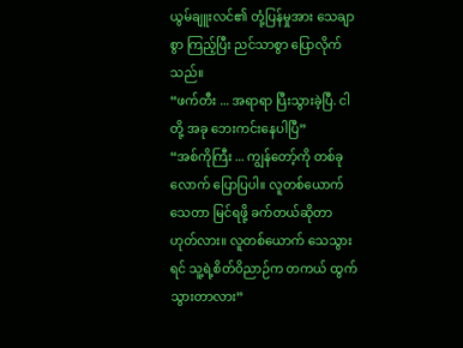ယွမ်ချူးလင်၏ တုံ့ပြန်မှုအား သေချာစွာ ကြည့်ပြီး ညင်သာစွာ ပြောလိုက်သည်။
“ဖက်တီး ... အရာရာ ပြီးသွားခဲ့ပြီ. ငါတို့ အခု ဘေးကင်းနေပါပြီ”
“အစ်ကိုကြီး ... ကျွန်တော့်ကို တစ်ခုလောက် ပြောပြပါ။ လူတစ်ယောက် သေတာ မြင်ရဖို့ ခက်တယ်ဆိုတာ ဟုတ်လား။ လူတစ်ယောက် သေသွားရင် သူ့ရဲ့စိတ်ဝိညာဉ်က တကယ် ထွက်သွားတာလား”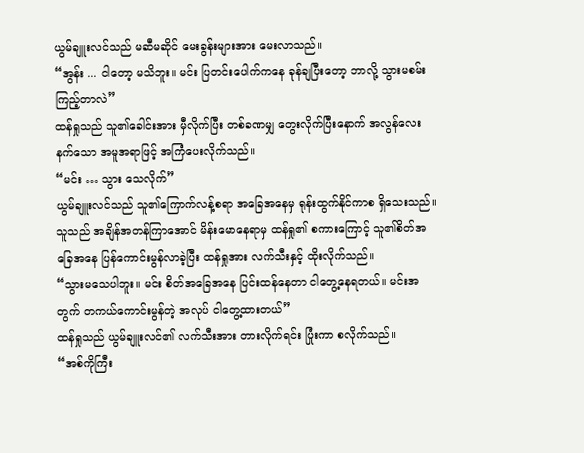ယွမ်ချူးလင်သည် မဆီမဆိုင် မေးခွန်းများအား မေးလာသည်။
“အွန်း ... ငါတော့ မသိဘူး။ မင်း ပြတင်းပေါက်ကနေ ခုန်ချပြီးတော့ ဘာလို့ သွားမစမ်းကြည့်တာလဲ”
ထန်ရှုသည် သူ၏ခေါင်းအား မှီလိုက်ပြီး တစ်ခဏမျှ တွေးလိုက်ပြီးနောက် အလွန်လေးနက်သော အမူအရာဖြင့် အကြံပေးလိုက်သည်။
“မင်း … သွား သေလိုက်”
ယွမ်ချူးလင်သည် သူ၏ကြောက်လန့်စရာ အခြေအနေမှ ရုန်းထွက်နိုင်ကာစ ရှိသေးသည်။ သူသည် အချိန်အတန်ကြာအောင် မိန်းမောနေရာမှ ထန်ရှု၏ စကားကြောင့် သူ၏စိတ်အခြေအနေ ပြန်ကောင်းမွန်လာခဲ့ပြီး ထန်ရှုအား လက်သီးနှင့် ထိုးလိုက်သည်။
“သွားမသေပါဘူး။ မင်း စိတ်အခြေအနေ ပြင်းထန်နေတာ ငါတွေ့နေရတယ်။ မင်းအတွက် တကယ်ကောင်းမွန်တဲ့ အလုပ် ငါတွေ့ထားတယ်”
ထန်ရှုသည် ယွမ်ချူးလင်၏ လက်သီးအား တားလိုက်ရင်း ပြုံးကာ စလိုက်သည်။
“အစ်ကိုကြီး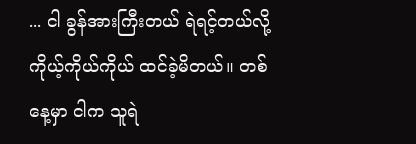... ငါ ခွန်အားကြီးတယ် ရဲရင့်တယ်လို့ ကိုယ့်ကိုယ်ကိုယ် ထင်ခဲ့မိတယ်။ တစ်နေ့မှာ ငါက သူရဲ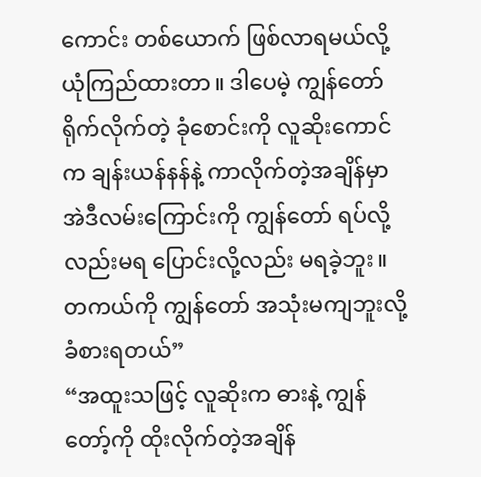ကောင်း တစ်ယောက် ဖြစ်လာရမယ်လို့ ယုံကြည်ထားတာ။ ဒါပေမဲ့ ကျွန်တော် ရိုက်လိုက်တဲ့ ခုံစောင်းကို လူဆိုးကောင်က ချန်းယန်နန်နဲ့ ကာလိုက်တဲ့အချိန်မှာ အဲဒီလမ်းကြောင်းကို ကျွန်တော် ရပ်လို့လည်းမရ ပြောင်းလို့လည်း မရခဲ့ဘူး။ တကယ်ကို ကျွန်တော် အသုံးမကျဘူးလို့ ခံစားရတယ်”
“အထူးသဖြင့် လူဆိုးက ဓားနဲ့ ကျွန်တော့်ကို ထိုးလိုက်တဲ့အချိန်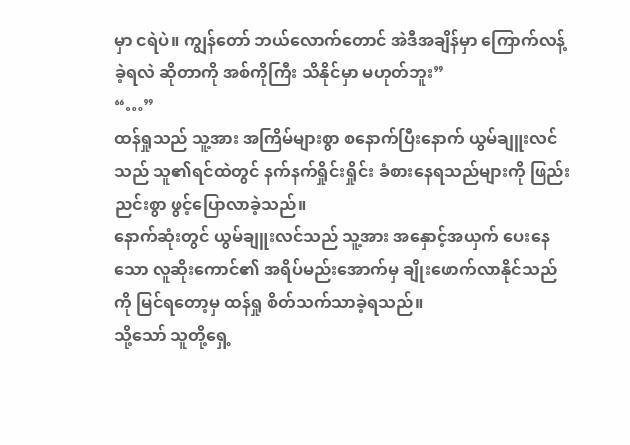မှာ ငရဲပဲ။ ကျွန်တော် ဘယ်လောက်တောင် အဲဒီအချိန်မှာ ကြောက်လန့်ခဲ့ရလဲ ဆိုတာကို အစ်ကိုကြီး သိနိုင်မှာ မဟုတ်ဘူး”
“…”
ထန်ရှုသည် သူ့အား အကြိမ်များစွာ စနောက်ပြီးနောက် ယွမ်ချူးလင်သည် သူ၏ရင်ထဲတွင် နက်နက်ရှိုင်းရှိုင်း ခံစားနေရသည်များကို ဖြည်းညင်းစွာ ဖွင့်ပြောလာခဲ့သည်။
နောက်ဆုံးတွင် ယွမ်ချူးလင်သည် သူ့အား အနှောင့်အယှက် ပေးနေသော လူဆိုးကောင်၏ အရိပ်မည်းအောက်မှ ချိုးဖောက်လာနိုင်သည်ကို မြင်ရတော့မှ ထန်ရှု စိတ်သက်သာခဲ့ရသည်။
သို့သော် သူတို့ရှေ့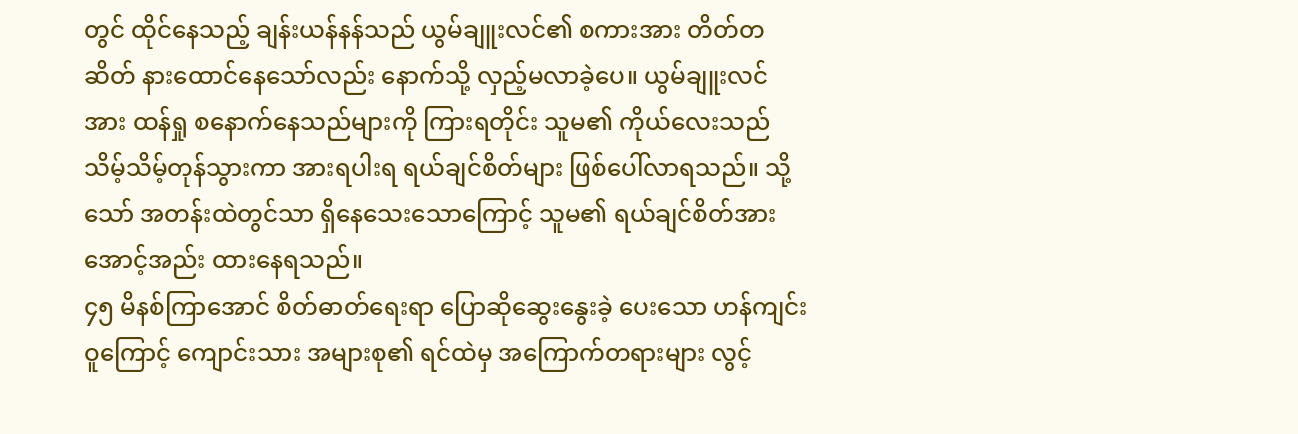တွင် ထိုင်နေသည့် ချန်းယန်နန်သည် ယွမ်ချူးလင်၏ စကားအား တိတ်တဆိတ် နားထောင်နေသော်လည်း နောက်သို့ လှည့်မလာခဲ့ပေ။ ယွမ်ချူးလင်အား ထန်ရှု စနောက်နေသည်များကို ကြားရတိုင်း သူမ၏ ကိုယ်လေးသည် သိမ့်သိမ့်တုန်သွားကာ အားရပါးရ ရယ်ချင်စိတ်များ ဖြစ်ပေါ်လာရသည်။ သို့သော် အတန်းထဲတွင်သာ ရှိနေသေးသောကြောင့် သူမ၏ ရယ်ချင်စိတ်အား အောင့်အည်း ထားနေရသည်။
၄၅ မိနစ်ကြာအောင် စိတ်ဓာတ်ရေးရာ ပြောဆိုဆွေးနွေးခဲ့ ပေးသော ဟန်ကျင်းဝူကြောင့် ကျောင်းသား အများစု၏ ရင်ထဲမှ အကြောက်တရားများ လွင့်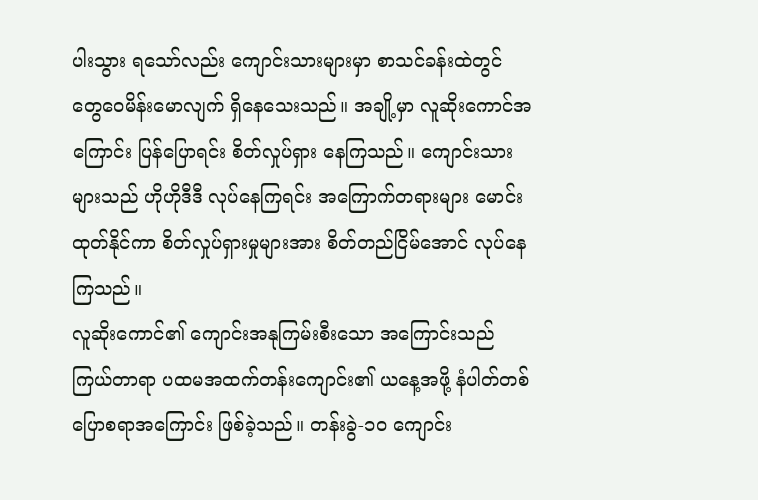ပါးသွား ရသော်လည်း ကျောင်းသားများမှာ စာသင်ခန်းထဲတွင် တွေဝေမိန်းမောလျက် ရှိနေသေးသည်။ အချို့မှာ လူဆိုးကောင်အကြောင်း ပြန်ပြောရင်း စိတ်လှုပ်ရှား နေကြသည်။ ကျောင်းသားများသည် ဟိုဟိုဒီဒီ လုပ်နေကြရင်း အကြောက်တရားများ မောင်းထုတ်နိုင်ကာ စိတ်လှုပ်ရှားမှုများအား စိတ်တည်ငြိမ်အောင် လုပ်နေကြသည်။
လူဆိုးကောင်၏ ကျောင်းအနုကြမ်းစီးသော အကြောင်းသည် ကြယ်တာရာ ပထမအထက်တန်းကျောင်း၏ ယနေ့အဖို့ နံပါတ်တစ် ပြောစရာအကြောင်း ဖြစ်ခဲ့သည်။ တန်းခွဲ-၁၀ ကျောင်း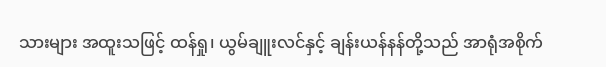သားများ အထူးသဖြင့် ထန်ရှု၊ ယွမ်ချူးလင်နှင့် ချန်းယန်နန်တို့သည် အာရုံအစိုက်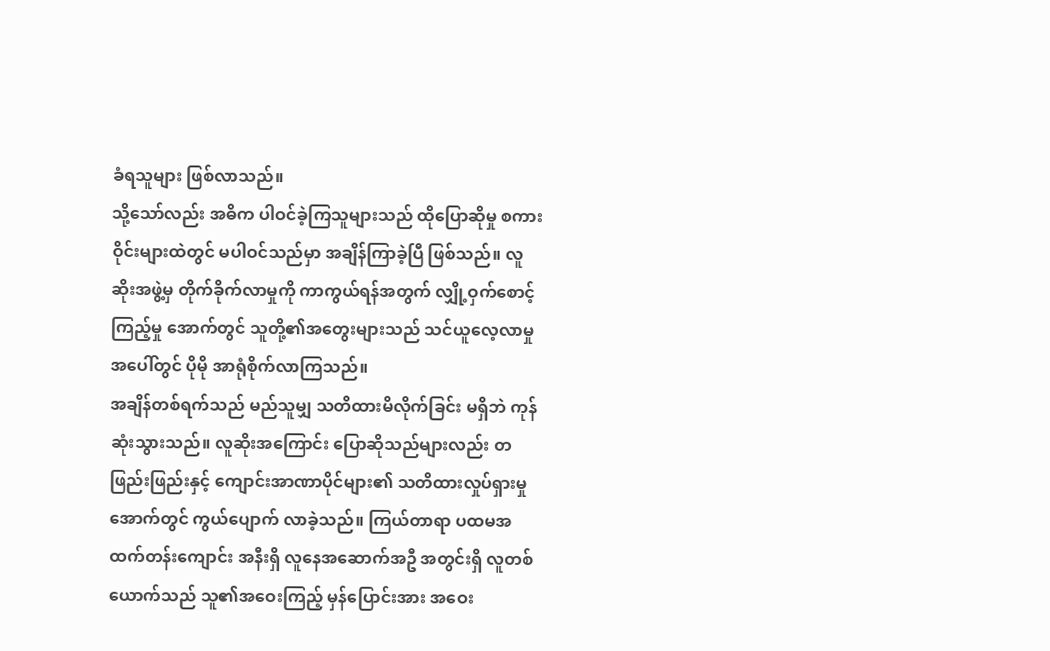ခံရသူများ ဖြစ်လာသည်။
သို့သော်လည်း အဓိက ပါဝင်ခဲ့ကြသူများသည် ထိုပြောဆိုမှု စကားဝိုင်းများထဲတွင် မပါဝင်သည်မှာ အချိန်ကြာခဲ့ပြီ ဖြစ်သည်။ လူဆိုးအဖွဲ့မှ တိုက်ခိုက်လာမှုကို ကာကွယ်ရန်အတွက် လျှို့ဝှက်စောင့်ကြည့်မှု အောက်တွင် သူတို့၏အတွေးများသည် သင်ယူလေ့လာမှု အပေါ်တွင် ပိုမို အာရုံစိုက်လာကြသည်။
အချိန်တစ်ရက်သည် မည်သူမျှ သတိထားမိလိုက်ခြင်း မရှိဘဲ ကုန်ဆုံးသွားသည်။ လူဆိုးအကြောင်း ပြောဆိုသည်များလည်း တဖြည်းဖြည်းနှင့် ကျောင်းအာဏာပိုင်များ၏ သတိထားလှုပ်ရှားမှု အောက်တွင် ကွယ်ပျောက် လာခဲ့သည်။ ကြယ်တာရာ ပထမအထက်တန်းကျောင်း အနီးရှိ လူနေအဆောက်အဦ အတွင်းရှိ လူတစ်ယောက်သည် သူ၏အဝေးကြည့် မှန်ပြောင်းအား အဝေး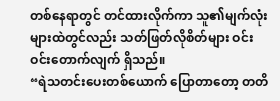တစ်နေရာတွင် တင်ထားလိုက်ကာ သူ၏မျက်လုံးများထဲတွင်လည်း သတ်ဖြတ်လိုစိတ်များ ဝင်းဝင်းတောက်လျက် ရှိသည်။
“ရဲသတင်းပေးတစ်ယောက် ပြောတာတော့ တတိ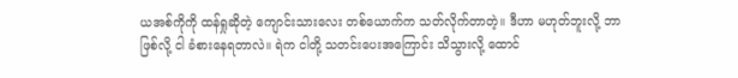ယအစ်ကိုကို ထန်ရှုဆိုတဲ့ ကျောင်းသားလေး တစ်ယောက်က သတ်လိုက်တာတဲ့။ ဒီဟာ မဟုတ်ဘူးလို့ ဘာဖြစ်လို့ ငါ ခံစားနေရတာလဲ။ ရဲက ငါတို့ သတင်းပေးအကြောင်း သိသွားလို့ ထောင်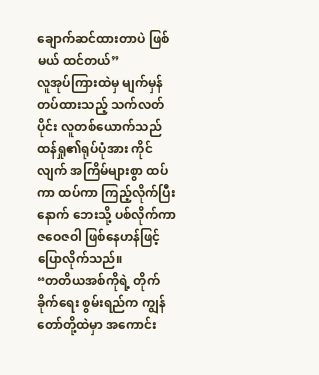ချောက်ဆင်ထားတာပဲ ဖြစ်မယ် ထင်တယ်”
လူအုပ်ကြားထဲမှ မျက်မှန်တပ်ထားသည့် သက်လတ်ပိုင်း လူတစ်ယောက်သည် ထန်ရှု၏ရုပ်ပုံအား ကိုင်လျက် အကြိမ်များစွာ ထပ်ကာ ထပ်ကာ ကြည့်လိုက်ပြီးနောက် ဘေးသို့ ပစ်လိုက်ကာ ဇဝေဇဝါ ဖြစ်နေဟန်ဖြင့် ပြောလိုက်သည်။
“တတိယအစ်ကိုရဲ့ တိုက်ခိုက်ရေး စွမ်းရည်က ကျွန်တော်တို့ထဲမှာ အကောင်း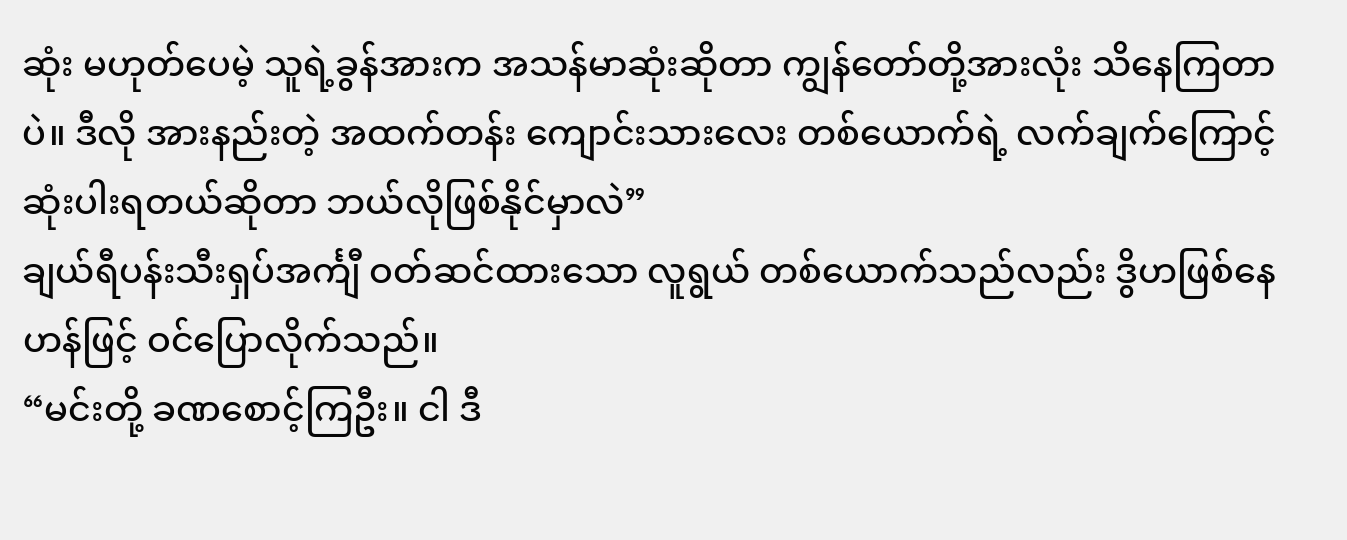ဆုံး မဟုတ်ပေမဲ့ သူရဲ့ခွန်အားက အသန်မာဆုံးဆိုတာ ကျွန်တော်တို့အားလုံး သိနေကြတာပဲ။ ဒီလို အားနည်းတဲ့ အထက်တန်း ကျောင်းသားလေး တစ်ယောက်ရဲ့ လက်ချက်ကြောင့် ဆုံးပါးရတယ်ဆိုတာ ဘယ်လိုဖြစ်နိုင်မှာလဲ”
ချယ်ရီပန်းသီးရှပ်အင်္ကျီ ဝတ်ဆင်ထားသော လူရွယ် တစ်ယောက်သည်လည်း ဒွိဟဖြစ်နေဟန်ဖြင့် ဝင်ပြောလိုက်သည်။
“မင်းတို့ ခဏစောင့်ကြဦး။ ငါ ဒီ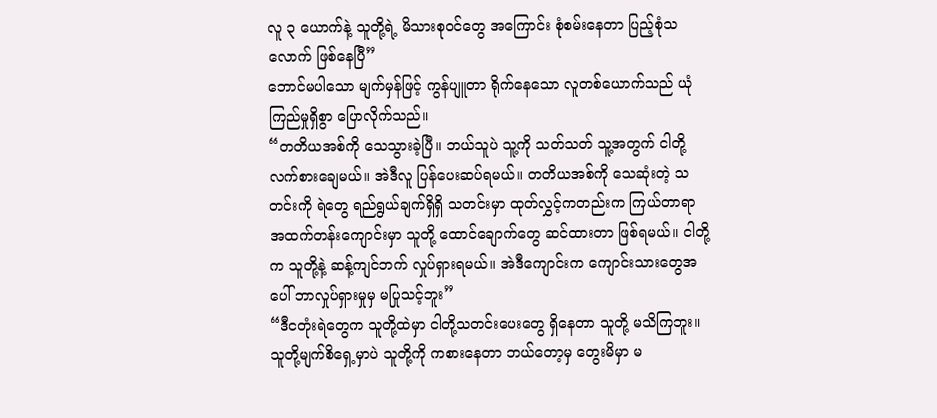လူ ၃ ယောက်နဲ့ သူတို့ရဲ့ မိသားစုဝင်တွေ အကြောင်း စုံစမ်းနေတာ ပြည့်စုံသလောက် ဖြစ်နေပြီ”
ဘောင်မပါသော မျက်မှန်ဖြင့် ကွန်ပျူတာ ရိုက်နေသော လူတစ်ယောက်သည် ယုံကြည်မှုရှိစွာ ပြောလိုက်သည်။
“တတိယအစ်ကို သေသွားခဲ့ပြီ။ ဘယ်သူပဲ သူ့ကို သတ်သတ် သူ့အတွက် ငါတို့ လက်စားချေမယ်။ အဲဒီလူ ပြန်ပေးဆပ်ရမယ်။ တတိယအစ်ကို သေဆုံးတဲ့ သတင်းကို ရဲတွေ ရည်ရွယ်ချက်ရှိရှိ သတင်းမှာ ထုတ်လွှင့်ကတည်းက ကြယ်တာရာ အထက်တန်းကျောင်းမှာ သူတို့ ထောင်ချောက်တွေ ဆင်ထားတာ ဖြစ်ရမယ်။ ငါတို့က သူတို့နဲ့ ဆန့်ကျင်ဘက် လှုပ်ရှားရမယ်။ အဲဒီကျောင်းက ကျောင်းသားတွေအပေါ် ဘာလှုပ်ရှားမှုမှ မပြုသင့်ဘူး”
“ဒီငတုံးရဲတွေက သူတို့ထဲမှာ ငါတို့သတင်းပေးတွေ ရှိနေတာ သူတို့ မသိကြဘူး။ သူတို့မျက်စိရှေ့မှာပဲ သူတို့ကို ကစားနေတာ ဘယ်တော့မှ တွေးမိမှာ မ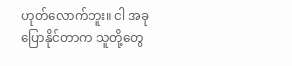ဟုတ်လောက်ဘူး။ ငါ အခု ပြောနိုင်တာက သူတို့တွေ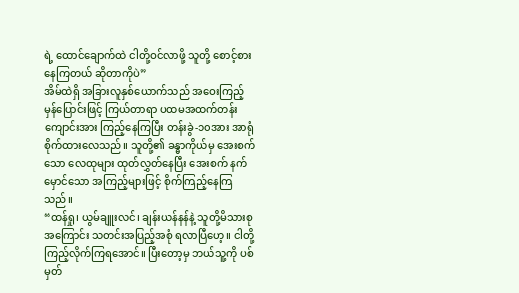ရဲ့ ထောင်ချောက်ထဲ ငါတို့ဝင်လာဖို့ သူတို့ စောင့်စားနေကြတယ် ဆိုတာကိုပဲ”
အိမ်ထဲရှိ အခြားလူနှစ်ယောက်သည် အဝေးကြည့် မှန်ပြောင်းဖြင့် ကြယ်တာရာ ပထမအထက်တန်းကျောင်းအား ကြည့်နေကြပြီး တန်းခွဲ-၁၀အား အာရုံစိုက်ထားလေသည်။ သူတို့၏ ခန္ဓာကိုယ်မှ အေးစက်သော လေထုများ ထုတ်လွှတ်နေပြီး အေးစက် နက်မှောင်သော အကြည့်များဖြင့် စိုက်ကြည့်နေကြသည်။
“ထန်ရှု၊ ယွမ်ချူးလင်၊ ချန်းယန်နန်နဲ့ သူတို့မိသားစုအကြောင်း သတင်းအပြည့်အစုံ ရလာပြီဟေ့။ ငါတို့ ကြည့်လိုက်ကြရအောင်။ ပြီးတော့မှ ဘယ်သူ့ကို ပစ်မှတ်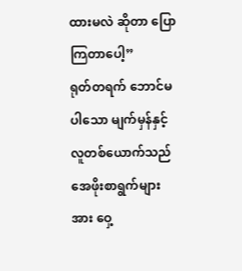ထားမလဲ ဆိုတာ ပြောကြတာပေါ့”
ရုတ်တရက် ဘောင်မပါသော မျက်မှန်နှင့် လူတစ်ယောက်သည် အေဖိုးစာရွက်များအား ဝှေ့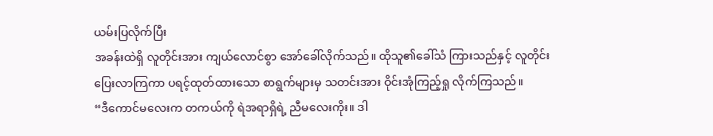ယမ်းပြလိုက်ပြီး
အခန်းထဲရှိ လူတိုင်းအား ကျယ်လောင်စွာ အော်ခေါ်လိုက်သည်။ ထိုသူ၏ခေါ်သံ ကြားသည်နှင့် လူတိုင်း ပြေးလာကြကာ ပရင့်ထုတ်ထားသော စာရွက်များမှ သတင်းအား ဝိုင်းအုံကြည့်ရှု လိုက်ကြသည်။
“ဒီကောင်မလေးက တကယ်ကို ရဲအရာရှိရဲ့ ညီမလေးကိုး။ ဒါ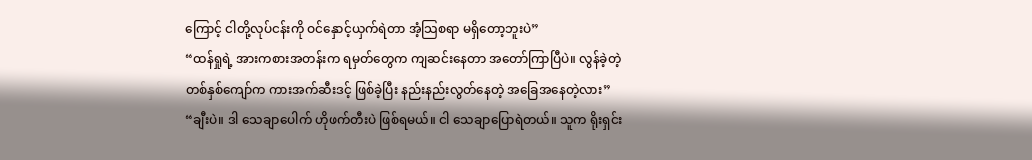ကြောင့် ငါတို့လုပ်ငန်းကို ဝင်နှောင့်ယှက်ရဲတာ အံ့သြစရာ မရှိတော့ဘူးပဲ”
“ထန်ရှုရဲ့ အားကစားအတန်းက ရမှတ်တွေက ကျဆင်းနေတာ အတော်ကြာပြီပဲ။ လွန်ခဲ့တဲ့ တစ်နှစ်ကျော်က ကားအက်ဆီးဒင့် ဖြစ်ခဲ့ပြီး နည်းနည်းလွတ်နေတဲ့ အခြေအနေတဲ့လား”
“ချီးပဲ။ ဒါ သေချာပေါက် ဟိုဖက်တီးပဲ ဖြစ်ရမယ်။ ငါ သေချာပြောရဲတယ်။ သူက ရိုးရှင်း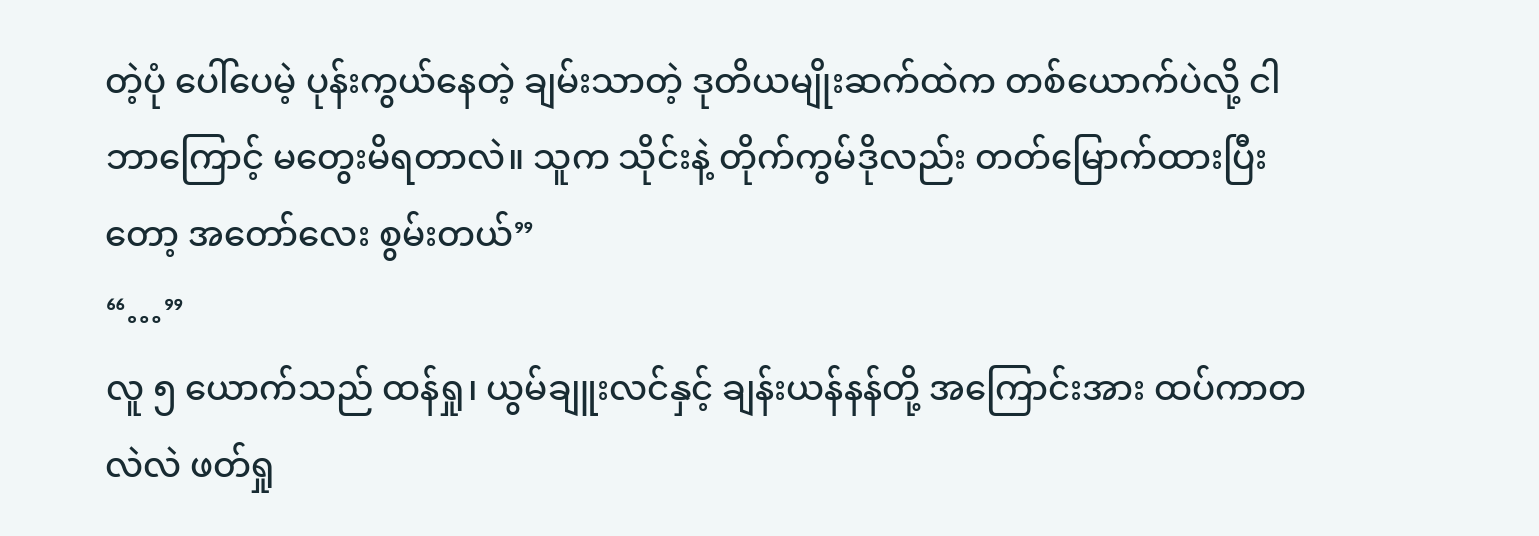တဲ့ပုံ ပေါ်ပေမဲ့ ပုန်းကွယ်နေတဲ့ ချမ်းသာတဲ့ ဒုတိယမျိုးဆက်ထဲက တစ်ယောက်ပဲလို့ ငါ ဘာကြောင့် မတွေးမိရတာလဲ။ သူက သိုင်းနဲ့ တိုက်ကွမ်ဒိုလည်း တတ်မြောက်ထားပြီးတော့ အတော်လေး စွမ်းတယ်”
“…”
လူ ၅ ယောက်သည် ထန်ရှု၊ ယွမ်ချူးလင်နှင့် ချန်းယန်နန်တို့ အကြောင်းအား ထပ်ကာတလဲလဲ ဖတ်ရှု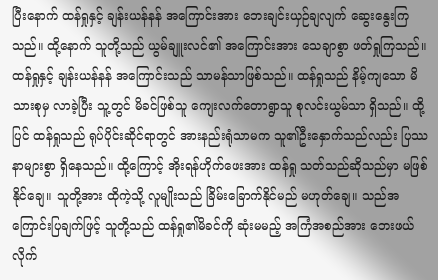ပြီးနောက် ထန်ရှုနှင့် ချန်းယန်နန် အကြောင်းအား ဘေးချင်းယှဉ်ချလျက် ဆွေးနွေးကြသည်။ ထို့နောက် သူတို့သည် ယွမ်ချူးလင်၏ အကြောင်းအား သေချာစွာ ဖတ်ရှုကြသည်။
ထန်ရှုနှင့် ချန်းယန်နန် အကြောင်းသည် သာမန်သာဖြစ်သည်။ ထန်ရှုသည် နိမ့်ကျသော မိသားစုမှ လာခဲ့ပြီး သူ့တွင် မိခင်ဖြစ်သူ ကျေးလက်တောရွာသူ စုလင်းယွမ်သာ ရှိသည်။ ထို့ပြင် ထန်ရှုသည် ရုပ်ပိုင်းဆိုင်ရာတွင် အားနည်းရုံသာမက သူ၏ဦးနှောက်သည်လည်း ပြဿနာများစွာ ရှိနေသည်။ ထို့ကြောင့် အိုးရန်ဟိုက်ဖေးအား ထန်ရှု သတ်သည်ဆိုသည်မှာ မဖြစ်နိုင်ချေ။ သူတို့အား ထိုကဲ့သို့ လူမျိုးသည် ခြိမ်းခြောက်နိုင်မည် မဟုတ်ချေ။ သည်အကြောင်းပြချက်ဖြင့် သူတို့သည် ထန်ရှု၏မိခင်ကို ဆုံးမမည့် အကြံအစည်အား ဘေးဖယ်လိုက်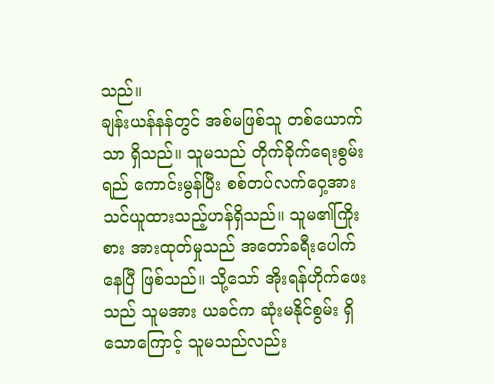သည်။
ချန်းယန်နန်တွင် အစ်မဖြစ်သူ တစ်ယောက်သာ ရှိသည်။ သူမသည် တိုက်ခိုက်ရေးစွမ်းရည် ကောင်းမွန်ပြီး စစ်တပ်လက်ဝှေ့အား သင်ယူထားသည့်ဟန်ရှိသည်။ သူမ၏ကြိုးစား အားထုတ်မှုသည် အတော်ခရီးပေါက်နေပြီ ဖြစ်သည်။ သို့သော် အိုးရန်ဟိုက်ဖေးသည် သူမအား ယခင်က ဆုံးမနိုင်စွမ်း ရှိသောကြောင့် သူမသည်လည်း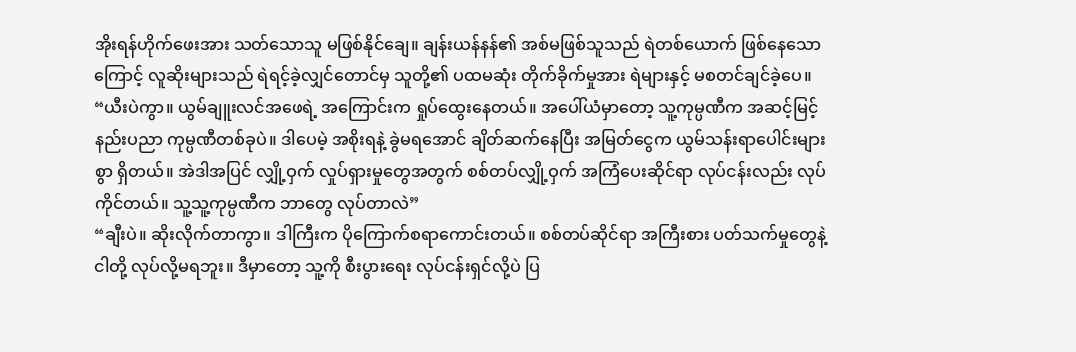အိုးရန်ဟိုက်ဖေးအား သတ်သောသူ မဖြစ်နိုင်ချေ။ ချန်းယန်နန်၏ အစ်မဖြစ်သူသည် ရဲတစ်ယောက် ဖြစ်နေသောကြောင့် လူဆိုးများသည် ရဲရင့်ခဲ့လျှင်တောင်မှ သူတို့၏ ပထမဆုံး တိုက်ခိုက်မှုအား ရဲများနှင့် မစတင်ချင်ခဲ့ပေ။
“ယီးပဲကွာ။ ယွမ်ချူးလင်အဖေရဲ့ အကြောင်းက ရှုပ်ထွေးနေတယ်။ အပေါ်ယံမှာတော့ သူ့ကုမ္ပဏီက အဆင့်မြင့်နည်းပညာ ကုမ္ပဏီတစ်ခုပဲ။ ဒါပေမဲ့ အစိုးရနဲ့ ခွဲမရအောင် ချိတ်ဆက်နေပြီး အမြတ်ငွေက ယွမ်သန်းရာပေါင်းများစွာ ရှိတယ်။ အဲဒါအပြင် လျှို့ဝှက် လှုပ်ရှားမှုတွေအတွက် စစ်တပ်လျှို့ဝှက် အကြံပေးဆိုင်ရာ လုပ်ငန်းလည်း လုပ်ကိုင်တယ်။ သူ့သူ့ကုမ္ပဏီက ဘာတွေ လုပ်တာလဲ”
“ချီးပဲ။ ဆိုးလိုက်တာကွာ။ ဒါကြီးက ပိုကြောက်စရာကောင်းတယ်။ စစ်တပ်ဆိုင်ရာ အကြီးစား ပတ်သက်မှုတွေနဲ့ ငါတို့ လုပ်လို့မရဘူး။ ဒီမှာတော့ သူ့ကို စီးပွားရေး လုပ်ငန်းရှင်လို့ပဲ ပြ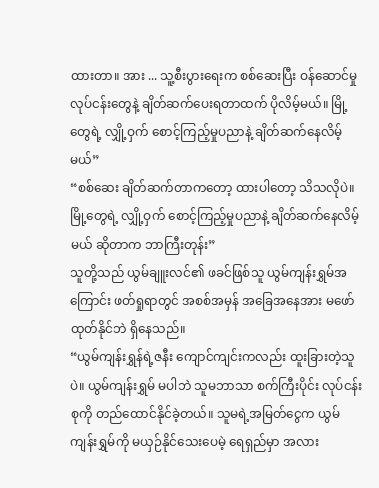ထားတာ။ အား ... သူ့စီးပွားရေးက စစ်ဆေးပြီး ဝန်ဆောင်မှု လုပ်ငန်းတွေနဲ့ ချိတ်ဆက်ပေးရတာထက် ပိုလိမ့်မယ်။ မြို့တွေရဲ့ လျှို့ဝှက် စောင့်ကြည့်မှုပညာနဲ့ ချိတ်ဆက်နေလိမ့်မယ်”
“စစ်ဆေး ချိတ်ဆက်တာကတော့ ထားပါတော့ သိသလိုပဲ။ မြို့တွေရဲ့ လျှို့ဝှက် စောင့်ကြည့်မှုပညာနဲ့ ချိတ်ဆက်နေလိမ့်မယ် ဆိုတာက ဘာကြီးတုန်း”
သူတို့သည် ယွမ်ချူးလင်၏ ဖခင်ဖြစ်သူ ယွမ်ကျန်းရွှမ်အကြောင်း ဖတ်ရှုရာတွင် အစစ်အမှန် အခြေအနေအား မဖော်ထုတ်နိုင်ဘဲ ရှိနေသည်။
“ယွမ်ကျန်းရွှန်ရဲ့ဇနီး ကျောင်ကျင်းကလည်း ထူးခြားတဲ့သူပဲ။ ယွမ်ကျန်းရွှမ် မပါဘဲ သူမဘာသာ စက်ကြီးပိုင်း လုပ်ငန်းစုကို တည်ထောင်နိုင်ခဲ့တယ်။ သူမရဲ့အမြတ်ငွေက ယွမ်ကျန်းရွှမ်ကို မယှဉ်နိုင်သေးပေမဲ့ ရေရှည်မှာ အလား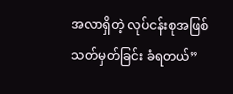အလာရှိတဲ့ လုပ်ငန်းစုအဖြစ် သတ်မှတ်ခြင်း ခံရတယ်”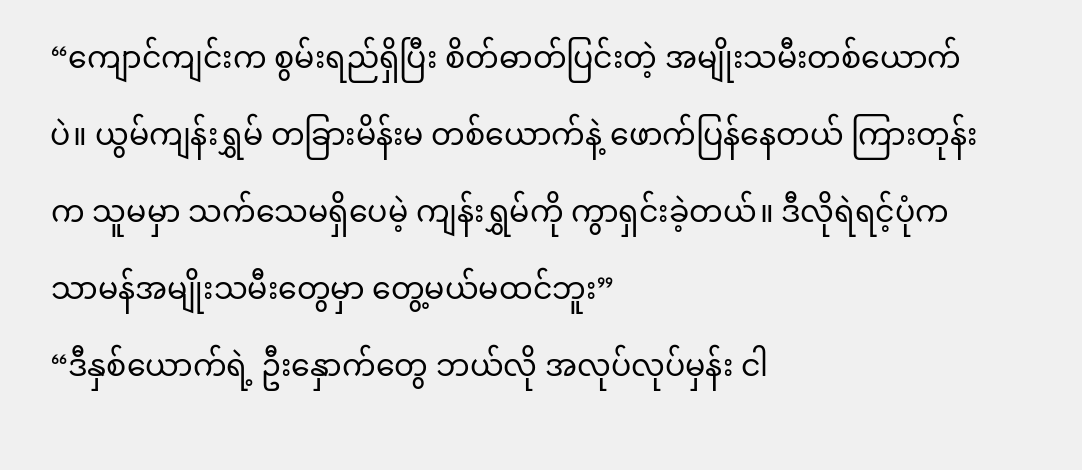“ကျောင်ကျင်းက စွမ်းရည်ရှိပြီး စိတ်ဓာတ်ပြင်းတဲ့ အမျိုးသမီးတစ်ယောက်ပဲ။ ယွမ်ကျန်းရွှမ် တခြားမိန်းမ တစ်ယောက်နဲ့ ဖောက်ပြန်နေတယ် ကြားတုန်းက သူမမှာ သက်သေမရှိပေမဲ့ ကျန်းရွှမ်ကို ကွာရှင်းခဲ့တယ်။ ဒီလိုရဲရင့်ပုံက သာမန်အမျိုးသမီးတွေမှာ တွေ့မယ်မထင်ဘူး”
“ဒီနှစ်ယောက်ရဲ့ ဦးနှောက်တွေ ဘယ်လို အလုပ်လုပ်မှန်း ငါ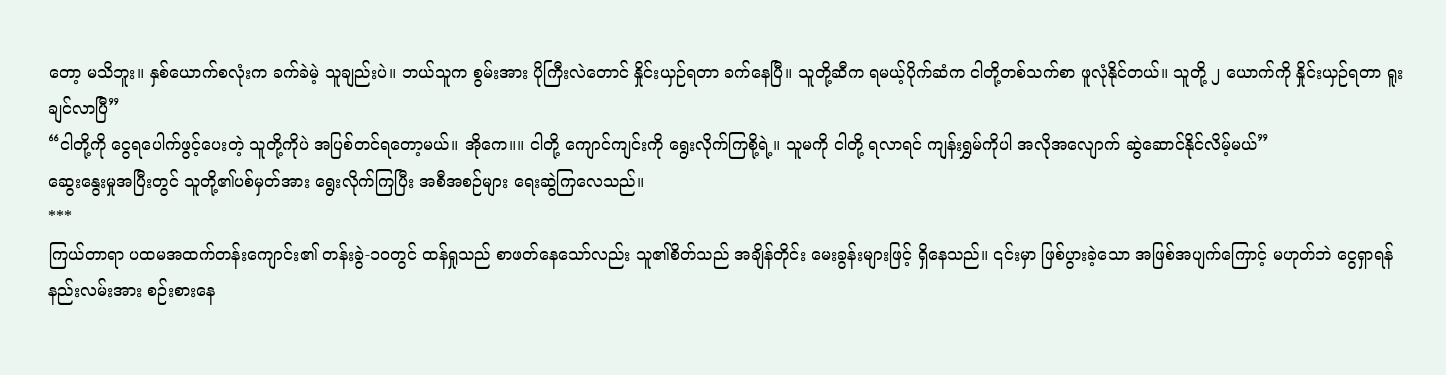တော့ မသိဘူး။ နှစ်ယောက်စလုံးက ခက်ခဲမဲ့ သူချည်းပဲ။ ဘယ်သူက စွမ်းအား ပိုကြီးလဲတောင် နှိုင်းယှဉ်ရတာ ခက်နေပြီ။ သူတို့ဆီက ရမယ့်ပိုက်ဆံက ငါတို့တစ်သက်စာ ဖူလုံနိုင်တယ်။ သူတို့ ၂ ယောက်ကို နှိုင်းယှဉ်ရတာ ရူးချင်လာပြီ”
“ငါတို့ကို ငွေရပေါက်ဖွင့်ပေးတဲ့ သူတို့ကိုပဲ အပြစ်တင်ရတော့မယ်။ အိုကေ။။ ငါတို့ ကျောင်ကျင်းကို ရွေးလိုက်ကြစို့ရဲ့။ သူမကို ငါတို့ ရလာရင် ကျန်းရွှမ်ကိုပါ အလိုအလျောက် ဆွဲဆောင်နိုင်လိမ့်မယ်”
ဆွေးနွေးမှုအပြီးတွင် သူတို့၏ပစ်မှတ်အား ရွေးလိုက်ကြပြီး အစီအစဉ်များ ရေးဆွဲကြလေသည်။
***
ကြယ်တာရာ ပထမအထက်တန်းကျောင်း၏ တန်းခွဲ-၁၀တွင် ထန်ရှုသည် စာဖတ်နေသော်လည်း သူ၏စိတ်သည် အချိန်တိုင်း မေးခွန်းများဖြင့် ရှိနေသည်။ ၎င်းမှာ ဖြစ်ပွားခဲ့သော အဖြစ်အပျက်ကြောင့် မဟုတ်ဘဲ ငွေရှာရန် နည်းလမ်းအား စဉ်းစားနေ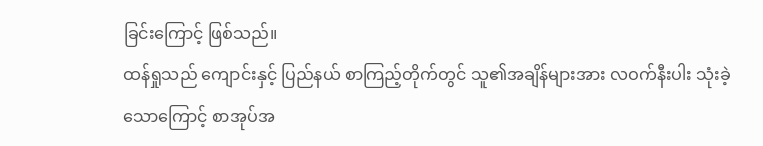ခြင်းကြောင့် ဖြစ်သည်။
ထန်ရှုသည် ကျောင်းနှင့် ပြည်နယ် စာကြည့်တိုက်တွင် သူ၏အချိန်များအား လဝက်နီးပါး သုံးခဲ့သောကြောင့် စာအုပ်အ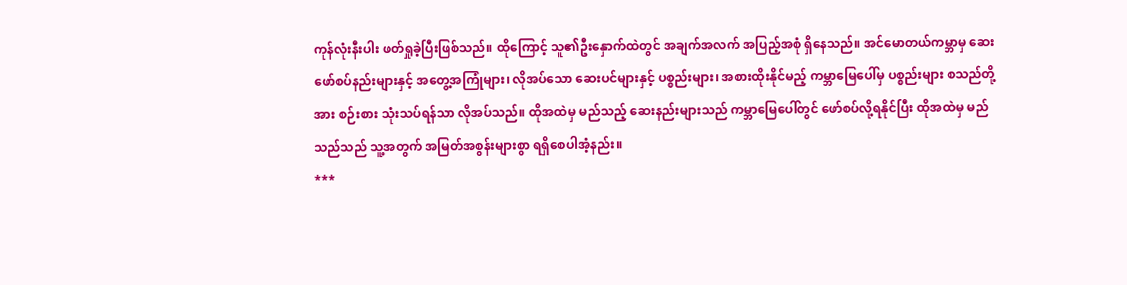ကုန်လုံးနီးပါး ဖတ်ရှုခဲ့ပြီးဖြစ်သည်။ ထိုကြောင့် သူ၏ဦးနှောက်ထဲတွင် အချက်အလက် အပြည့်အစုံ ရှိနေသည်။ အင်မောတယ်ကမ္ဘာမှ ဆေးဖော်စပ်နည်းများနှင့် အတွေ့အကြုံများ၊ လိုအပ်သော ဆေးပင်များနှင့် ပစ္စည်းများ၊ အစားထိုးနိုင်မည့် ကမ္ဘာမြေပေါ်မှ ပစ္စည်းများ စသည်တို့အား စဉ်းစား သုံးသပ်ရန်သာ လိုအပ်သည်။ ထိုအထဲမှ မည်သည့် ဆေးနည်းများသည် ကမ္ဘာမြေပေါ်တွင် ဖော်စပ်လို့ရနိုင်ပြီး ထိုအထဲမှ မည်သည်သည် သူ့အတွက် အမြတ်အစွန်းများစွာ ရရှိစေပါအံ့နည်း။
***